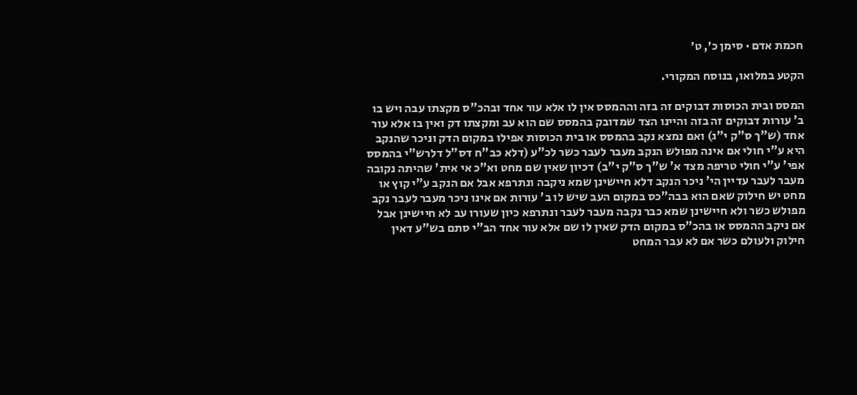חכמת אדם · סימן כ׳, ט׳

הקטע במלואו, בנוסח המקורי.

המסס ובית הכוסות דבוקים זה בזה וההמסס אין לו אלא עור אחד ובהכ"ס מקצתו עבה ויש בו ב' עורות דבוקים זה בזה והיינו הצד שמדובק בהמסס שם הוא עב ומקצתו דק ואין בו אלא עור אחד (ש"ך ס"ק י"ג) ואם נמצא נקב בהמסס או בית הכוסות אפילו במקום הדק וניכר שהנקב היא ע"י חולי אם אינה מפולש הנקב מעבר לעבר כשר לכ"ע (דלא כב"ח דס"ל דלרש"י בהמסס אפי' ע"י חולי טריפה מצד א' ש"ך ס"ק י"ב) דכיון שאין שם מחט וא"כ אי אית' שהיתה נקובה מעבר לעבר עדיין הי' ניכר הנקב דלא חיישינן שמא ניקבה ונתרפא אבל אם הנקב ע"י קוץ או מחט יש חילוק שאם הוא בבה"כס במקום העב שיש לו ב' עורות אם אינו ניכר מעבר לעבר נקב מפולש כשר ולא חיישינן שמא כבר נקבה מעבר לעבר ונתרפא כיון שעורו עב לא חיישינן אבל אם ניקב ההמסס או בהכ"ס במקום הדק שאין לו שם אלא עור אחד הב"י סתם בש"ע דאין חילוק ולעולם כשר אם לא עבר המחט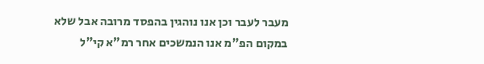מעבר לעבר וכן אנו נוהגין בהפסד מרובה אבל שלא במקום הפ"מ אנו הנמשכים אחר רמ"א קי"ל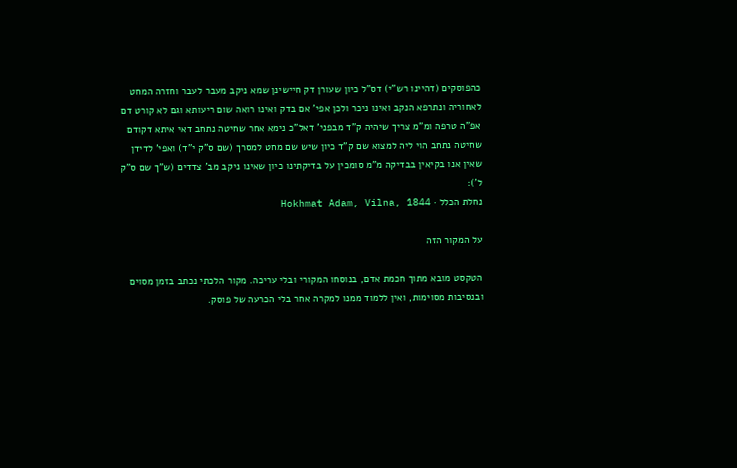כהפוסקים (דהיינו רש"י) דס"ל כיון שעורן דק חיישינן שמא ניקב מעבר לעבר וחזרה המחט לאחוריה ונתרפא הנקב ואינו ניכר ולכן אפי' אם בדק ואינו רואה שום ריעותא וגם לא קורט דם אפ"ה טרפה ומ"מ צריך שיהיה ק"ד מבפני' דאל"כ נימא אחר שחיטה נתחב דאי איתא דקודם שחיטה נתחב הוי ליה למצוא שם ק"ד כיון שיש שם מחט למסרך (שם ס"ק י"ד) ואפי' לדידן שאין אנו בקיאין בבדיקה מ"מ סומכין על בדיקתינו כיון שאינו ניקב מב' צדדים (ש"ך שם ס"ק ל'):
נחלת הכלל · Hokhmat Adam, Vilna, 1844

על המקור הזה

הטקסט מובא מתוך חכמת אדם, בנוסחו המקורי ובלי עריכה. מקור הלכתי נכתב בזמן מסוים ובנסיבות מסוימות, ואין ללמוד ממנו למקרה אחר בלי הכרעה של פוסק.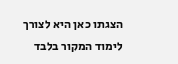הצגתו כאן היא לצורך לימוד המקור בלבד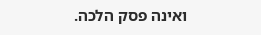ואינה פסק הלכה.